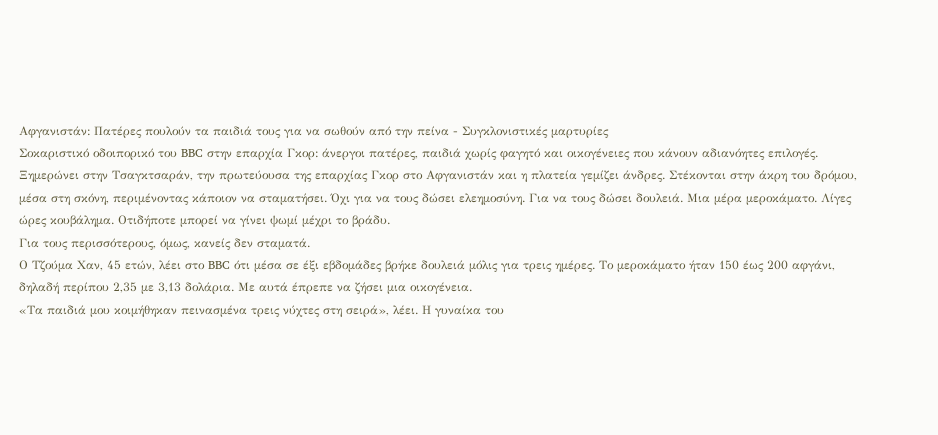Αφγανιστάν: Πατέρες πουλούν τα παιδιά τους για να σωθούν από την πείνα - Συγκλονιστικές μαρτυρίες
Σοκαριστικό οδοιπορικό του BBC στην επαρχία Γκορ: άνεργοι πατέρες, παιδιά χωρίς φαγητό και οικογένειες που κάνουν αδιανόητες επιλογές.
Ξημερώνει στην Τσαγκτσαράν, την πρωτεύουσα της επαρχίας Γκορ στο Αφγανιστάν και η πλατεία γεμίζει άνδρες. Στέκονται στην άκρη του δρόμου, μέσα στη σκόνη, περιμένοντας κάποιον να σταματήσει. Όχι για να τους δώσει ελεημοσύνη. Για να τους δώσει δουλειά. Μια μέρα μεροκάματο. Λίγες ώρες κουβάλημα. Οτιδήποτε μπορεί να γίνει ψωμί μέχρι το βράδυ.
Για τους περισσότερους, όμως, κανείς δεν σταματά.
Ο Τζούμα Χαν, 45 ετών, λέει στο BBC ότι μέσα σε έξι εβδομάδες βρήκε δουλειά μόλις για τρεις ημέρες. Το μεροκάματο ήταν 150 έως 200 αφγάνι, δηλαδή περίπου 2,35 με 3,13 δολάρια. Με αυτά έπρεπε να ζήσει μια οικογένεια.
«Τα παιδιά μου κοιμήθηκαν πεινασμένα τρεις νύχτες στη σειρά», λέει. Η γυναίκα του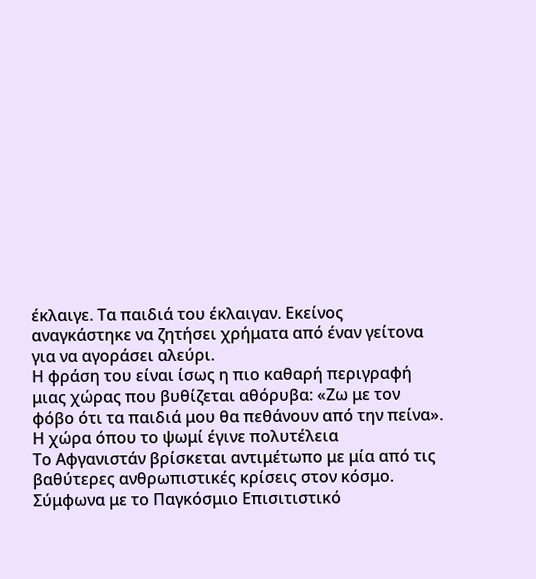έκλαιγε. Τα παιδιά του έκλαιγαν. Εκείνος αναγκάστηκε να ζητήσει χρήματα από έναν γείτονα για να αγοράσει αλεύρι.
Η φράση του είναι ίσως η πιο καθαρή περιγραφή μιας χώρας που βυθίζεται αθόρυβα: «Ζω με τον φόβο ότι τα παιδιά μου θα πεθάνουν από την πείνα».
Η χώρα όπου το ψωμί έγινε πολυτέλεια
Το Αφγανιστάν βρίσκεται αντιμέτωπο με μία από τις βαθύτερες ανθρωπιστικές κρίσεις στον κόσμο. Σύμφωνα με το Παγκόσμιο Επισιτιστικό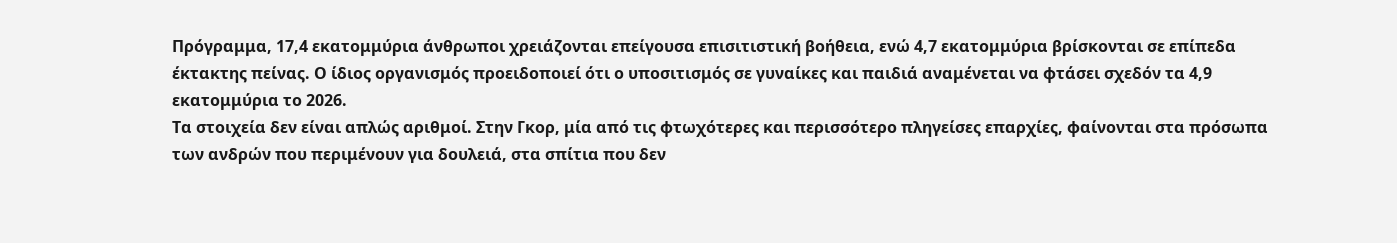Πρόγραμμα, 17,4 εκατομμύρια άνθρωποι χρειάζονται επείγουσα επισιτιστική βοήθεια, ενώ 4,7 εκατομμύρια βρίσκονται σε επίπεδα έκτακτης πείνας. Ο ίδιος οργανισμός προειδοποιεί ότι ο υποσιτισμός σε γυναίκες και παιδιά αναμένεται να φτάσει σχεδόν τα 4,9 εκατομμύρια το 2026.
Τα στοιχεία δεν είναι απλώς αριθμοί. Στην Γκορ, μία από τις φτωχότερες και περισσότερο πληγείσες επαρχίες, φαίνονται στα πρόσωπα των ανδρών που περιμένουν για δουλειά, στα σπίτια που δεν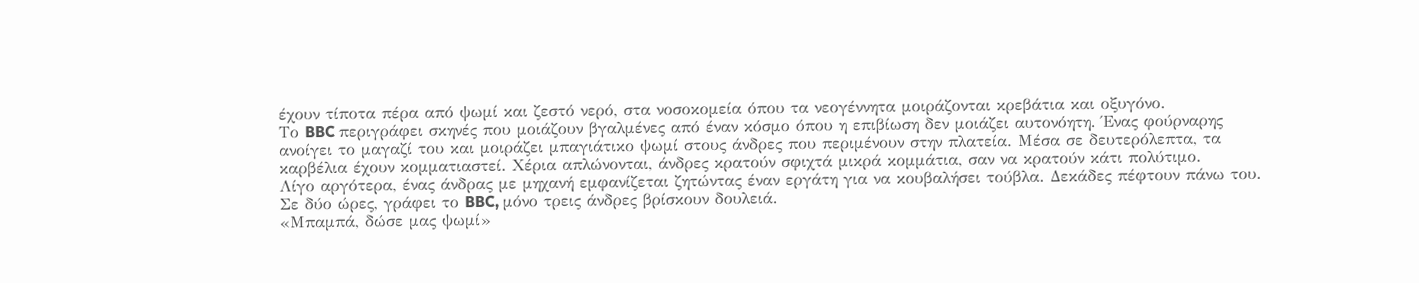έχουν τίποτα πέρα από ψωμί και ζεστό νερό, στα νοσοκομεία όπου τα νεογέννητα μοιράζονται κρεβάτια και οξυγόνο.
Το BBC περιγράφει σκηνές που μοιάζουν βγαλμένες από έναν κόσμο όπου η επιβίωση δεν μοιάζει αυτονόητη. Ένας φούρναρης ανοίγει το μαγαζί του και μοιράζει μπαγιάτικο ψωμί στους άνδρες που περιμένουν στην πλατεία. Μέσα σε δευτερόλεπτα, τα καρβέλια έχουν κομματιαστεί. Χέρια απλώνονται, άνδρες κρατούν σφιχτά μικρά κομμάτια, σαν να κρατούν κάτι πολύτιμο.
Λίγο αργότερα, ένας άνδρας με μηχανή εμφανίζεται ζητώντας έναν εργάτη για να κουβαλήσει τούβλα. Δεκάδες πέφτουν πάνω του. Σε δύο ώρες, γράφει το BBC, μόνο τρεις άνδρες βρίσκουν δουλειά.
«Μπαμπά, δώσε μας ψωμί»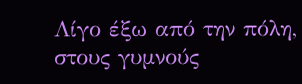Λίγο έξω από την πόλη, στους γυμνούς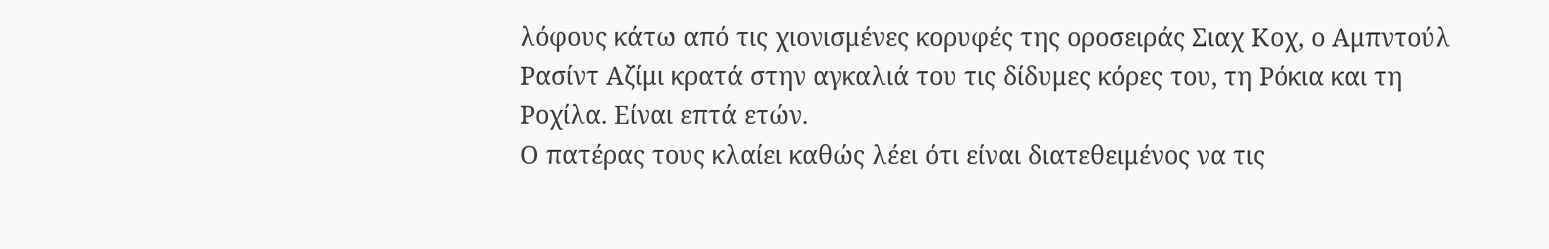λόφους κάτω από τις χιονισμένες κορυφές της οροσειράς Σιαχ Κοχ, ο Αμπντούλ Ρασίντ Αζίμι κρατά στην αγκαλιά του τις δίδυμες κόρες του, τη Ρόκια και τη Ροχίλα. Είναι επτά ετών.
Ο πατέρας τους κλαίει καθώς λέει ότι είναι διατεθειμένος να τις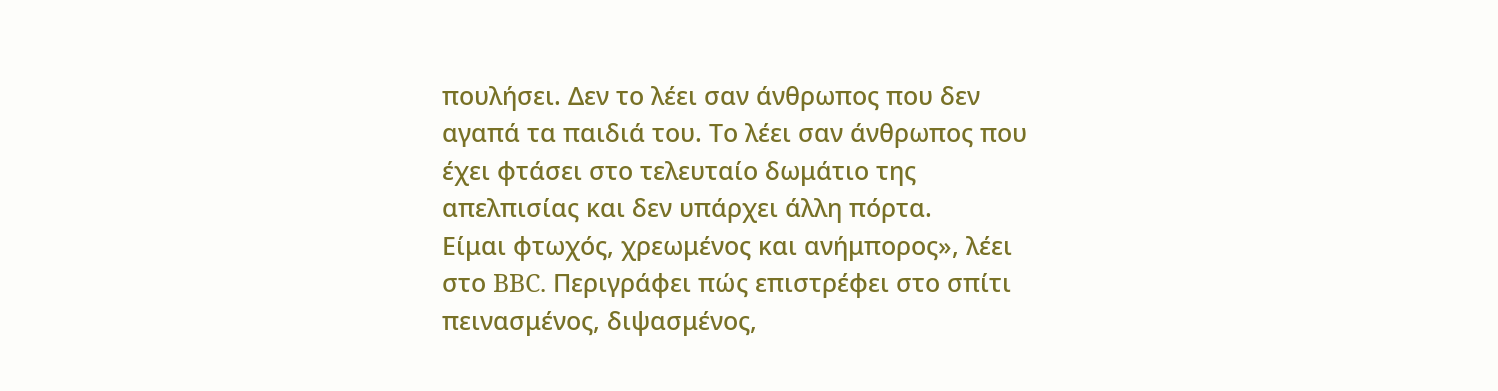πουλήσει. Δεν το λέει σαν άνθρωπος που δεν αγαπά τα παιδιά του. Το λέει σαν άνθρωπος που έχει φτάσει στο τελευταίο δωμάτιο της απελπισίας και δεν υπάρχει άλλη πόρτα.
Είμαι φτωχός, χρεωμένος και ανήμπορος», λέει στο BBC. Περιγράφει πώς επιστρέφει στο σπίτι πεινασμένος, διψασμένος,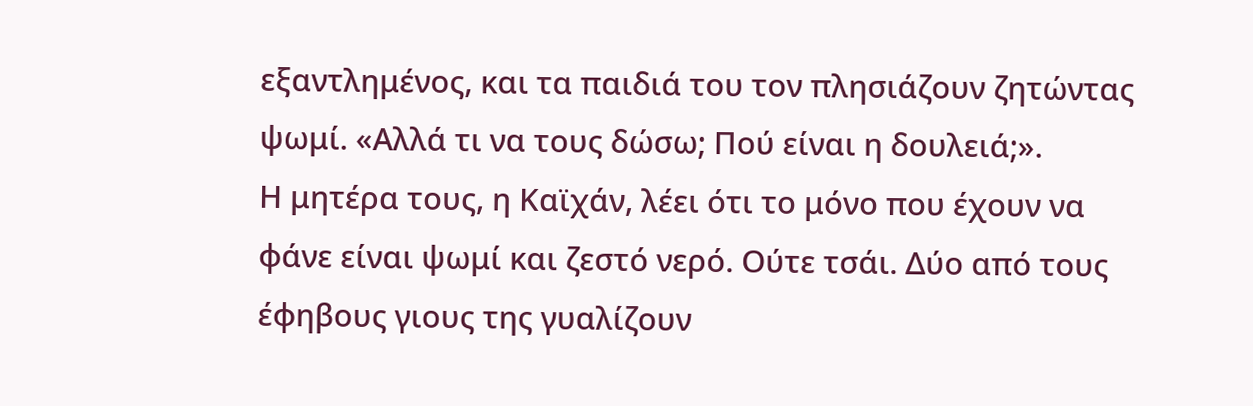εξαντλημένος, και τα παιδιά του τον πλησιάζουν ζητώντας ψωμί. «Αλλά τι να τους δώσω; Πού είναι η δουλειά;».
Η μητέρα τους, η Καϊχάν, λέει ότι το μόνο που έχουν να φάνε είναι ψωμί και ζεστό νερό. Ούτε τσάι. Δύο από τους έφηβους γιους της γυαλίζουν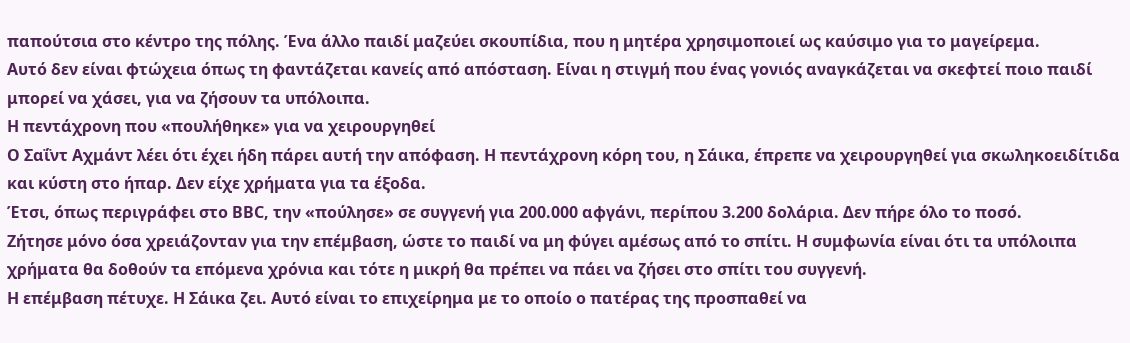παπούτσια στο κέντρο της πόλης. Ένα άλλο παιδί μαζεύει σκουπίδια, που η μητέρα χρησιμοποιεί ως καύσιμο για το μαγείρεμα.
Αυτό δεν είναι φτώχεια όπως τη φαντάζεται κανείς από απόσταση. Είναι η στιγμή που ένας γονιός αναγκάζεται να σκεφτεί ποιο παιδί μπορεί να χάσει, για να ζήσουν τα υπόλοιπα.
Η πεντάχρονη που «πουλήθηκε» για να χειρουργηθεί
Ο Σαΐντ Αχμάντ λέει ότι έχει ήδη πάρει αυτή την απόφαση. Η πεντάχρονη κόρη του, η Σάικα, έπρεπε να χειρουργηθεί για σκωληκοειδίτιδα και κύστη στο ήπαρ. Δεν είχε χρήματα για τα έξοδα.
Έτσι, όπως περιγράφει στο BBC, την «πούλησε» σε συγγενή για 200.000 αφγάνι, περίπου 3.200 δολάρια. Δεν πήρε όλο το ποσό.
Ζήτησε μόνο όσα χρειάζονταν για την επέμβαση, ώστε το παιδί να μη φύγει αμέσως από το σπίτι. Η συμφωνία είναι ότι τα υπόλοιπα χρήματα θα δοθούν τα επόμενα χρόνια και τότε η μικρή θα πρέπει να πάει να ζήσει στο σπίτι του συγγενή.
Η επέμβαση πέτυχε. Η Σάικα ζει. Αυτό είναι το επιχείρημα με το οποίο ο πατέρας της προσπαθεί να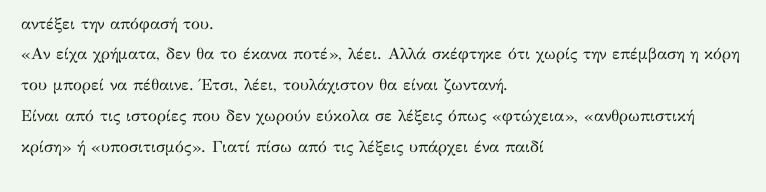αντέξει την απόφασή του.
«Αν είχα χρήματα, δεν θα το έκανα ποτέ», λέει. Αλλά σκέφτηκε ότι χωρίς την επέμβαση η κόρη του μπορεί να πέθαινε. Έτσι, λέει, τουλάχιστον θα είναι ζωντανή.
Είναι από τις ιστορίες που δεν χωρούν εύκολα σε λέξεις όπως «φτώχεια», «ανθρωπιστική κρίση» ή «υποσιτισμός». Γιατί πίσω από τις λέξεις υπάρχει ένα παιδί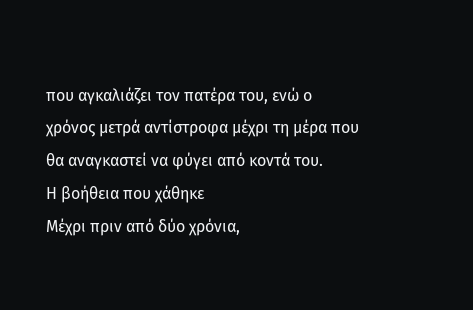που αγκαλιάζει τον πατέρα του, ενώ ο χρόνος μετρά αντίστροφα μέχρι τη μέρα που θα αναγκαστεί να φύγει από κοντά του.
Η βοήθεια που χάθηκε
Μέχρι πριν από δύο χρόνια,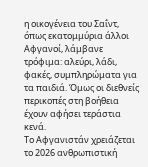η οικογένεια του Σαΐντ, όπως εκατομμύρια άλλοι Αφγανοί, λάμβανε τρόφιμα: αλεύρι, λάδι, φακές, συμπληρώματα για τα παιδιά. Όμως οι διεθνείς περικοπές στη βοήθεια έχουν αφήσει τεράστια κενά.
Το Αφγανιστάν χρειάζεται το 2026 ανθρωπιστική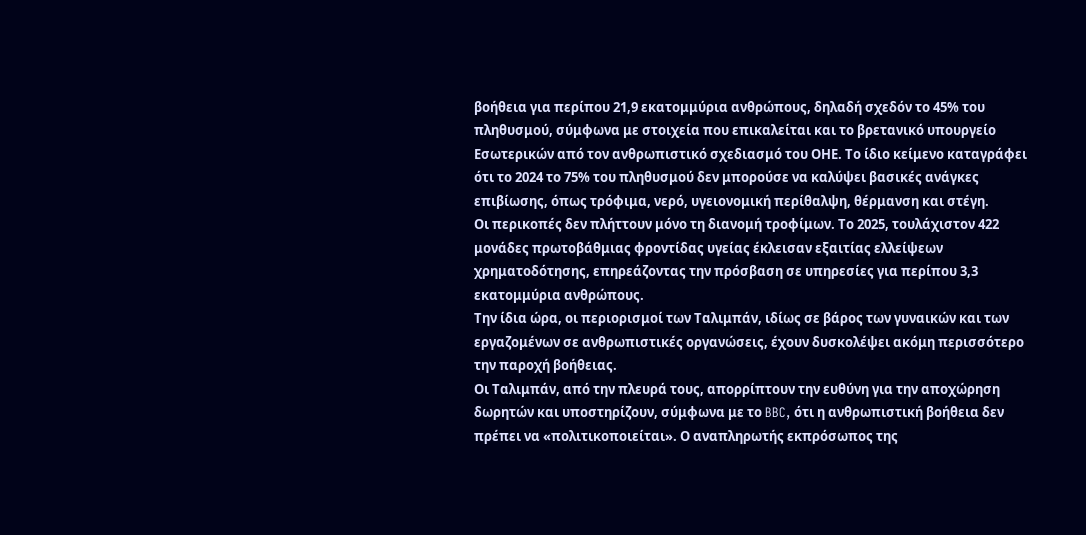βοήθεια για περίπου 21,9 εκατομμύρια ανθρώπους, δηλαδή σχεδόν το 45% του πληθυσμού, σύμφωνα με στοιχεία που επικαλείται και το βρετανικό υπουργείο Εσωτερικών από τον ανθρωπιστικό σχεδιασμό του ΟΗΕ. Το ίδιο κείμενο καταγράφει ότι το 2024 το 75% του πληθυσμού δεν μπορούσε να καλύψει βασικές ανάγκες επιβίωσης, όπως τρόφιμα, νερό, υγειονομική περίθαλψη, θέρμανση και στέγη.
Οι περικοπές δεν πλήττουν μόνο τη διανομή τροφίμων. Το 2025, τουλάχιστον 422 μονάδες πρωτοβάθμιας φροντίδας υγείας έκλεισαν εξαιτίας ελλείψεων χρηματοδότησης, επηρεάζοντας την πρόσβαση σε υπηρεσίες για περίπου 3,3 εκατομμύρια ανθρώπους.
Την ίδια ώρα, οι περιορισμοί των Ταλιμπάν, ιδίως σε βάρος των γυναικών και των εργαζομένων σε ανθρωπιστικές οργανώσεις, έχουν δυσκολέψει ακόμη περισσότερο την παροχή βοήθειας.
Οι Ταλιμπάν, από την πλευρά τους, απορρίπτουν την ευθύνη για την αποχώρηση δωρητών και υποστηρίζουν, σύμφωνα με το BBC, ότι η ανθρωπιστική βοήθεια δεν πρέπει να «πολιτικοποιείται». Ο αναπληρωτής εκπρόσωπος της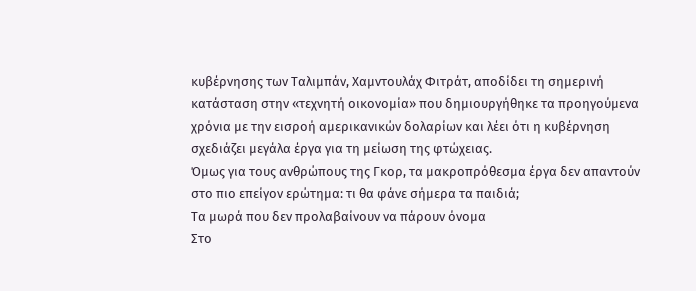κυβέρνησης των Ταλιμπάν, Χαμντουλάχ Φιτράτ, αποδίδει τη σημερινή κατάσταση στην «τεχνητή οικονομία» που δημιουργήθηκε τα προηγούμενα χρόνια με την εισροή αμερικανικών δολαρίων και λέει ότι η κυβέρνηση σχεδιάζει μεγάλα έργα για τη μείωση της φτώχειας.
Όμως για τους ανθρώπους της Γκορ, τα μακροπρόθεσμα έργα δεν απαντούν στο πιο επείγον ερώτημα: τι θα φάνε σήμερα τα παιδιά;
Τα μωρά που δεν προλαβαίνουν να πάρουν όνομα
Στο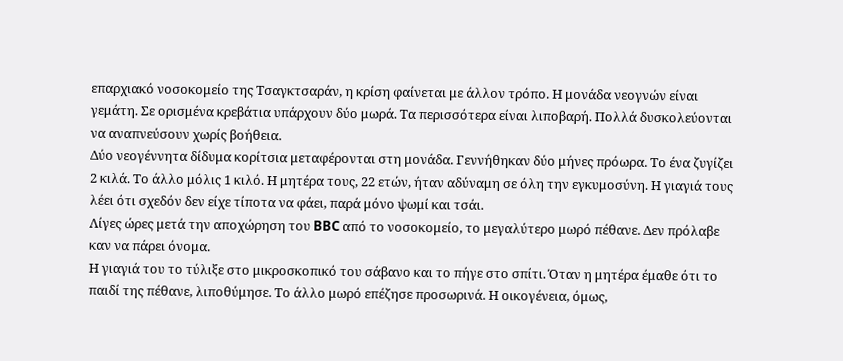επαρχιακό νοσοκομείο της Τσαγκτσαράν, η κρίση φαίνεται με άλλον τρόπο. Η μονάδα νεογνών είναι γεμάτη. Σε ορισμένα κρεβάτια υπάρχουν δύο μωρά. Τα περισσότερα είναι λιποβαρή. Πολλά δυσκολεύονται να αναπνεύσουν χωρίς βοήθεια.
Δύο νεογέννητα δίδυμα κορίτσια μεταφέρονται στη μονάδα. Γεννήθηκαν δύο μήνες πρόωρα. Το ένα ζυγίζει 2 κιλά. Το άλλο μόλις 1 κιλό. Η μητέρα τους, 22 ετών, ήταν αδύναμη σε όλη την εγκυμοσύνη. Η γιαγιά τους λέει ότι σχεδόν δεν είχε τίποτα να φάει, παρά μόνο ψωμί και τσάι.
Λίγες ώρες μετά την αποχώρηση του BBC από το νοσοκομείο, το μεγαλύτερο μωρό πέθανε. Δεν πρόλαβε καν να πάρει όνομα.
Η γιαγιά του το τύλιξε στο μικροσκοπικό του σάβανο και το πήγε στο σπίτι. Όταν η μητέρα έμαθε ότι το παιδί της πέθανε, λιποθύμησε. Το άλλο μωρό επέζησε προσωρινά. Η οικογένεια, όμως,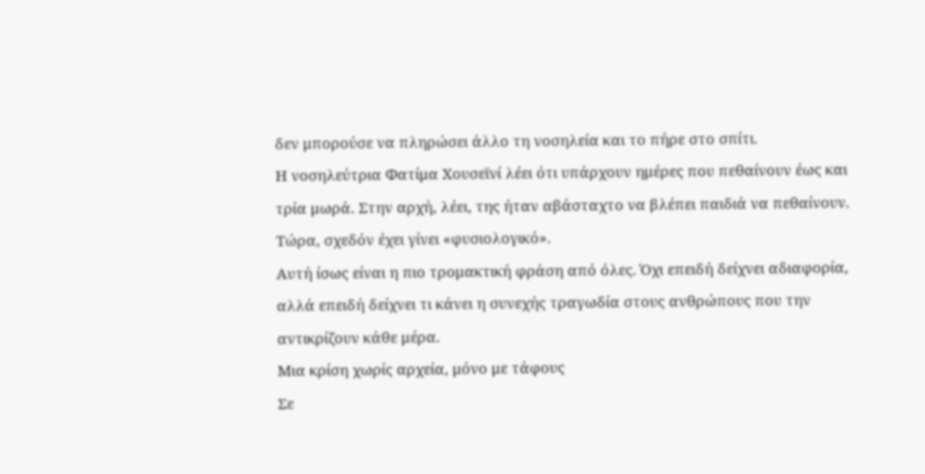δεν μπορούσε να πληρώσει άλλο τη νοσηλεία και το πήρε στο σπίτι.
Η νοσηλεύτρια Φατίμα Χουσεϊνί λέει ότι υπάρχουν ημέρες που πεθαίνουν έως και τρία μωρά. Στην αρχή, λέει, της ήταν αβάσταχτο να βλέπει παιδιά να πεθαίνουν. Τώρα, σχεδόν έχει γίνει «φυσιολογικό».
Αυτή ίσως είναι η πιο τρομακτική φράση από όλες. Όχι επειδή δείχνει αδιαφορία, αλλά επειδή δείχνει τι κάνει η συνεχής τραγωδία στους ανθρώπους που την αντικρίζουν κάθε μέρα.
Μια κρίση χωρίς αρχεία, μόνο με τάφους
Σε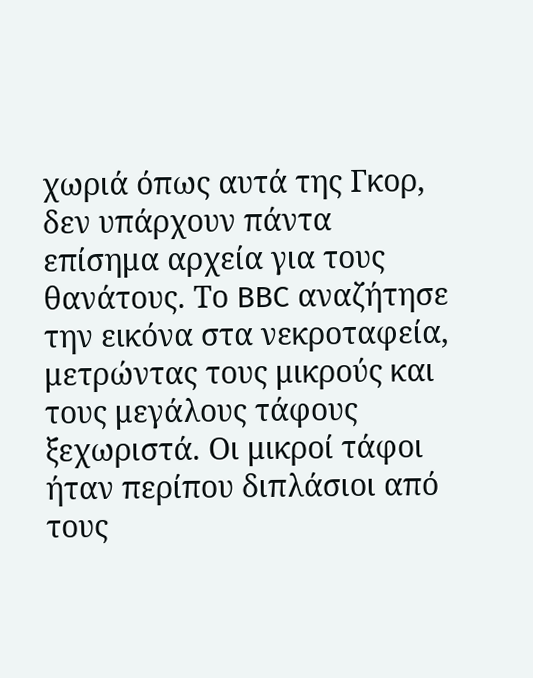χωριά όπως αυτά της Γκορ, δεν υπάρχουν πάντα επίσημα αρχεία για τους θανάτους. Το BBC αναζήτησε την εικόνα στα νεκροταφεία, μετρώντας τους μικρούς και τους μεγάλους τάφους ξεχωριστά. Οι μικροί τάφοι ήταν περίπου διπλάσιοι από τους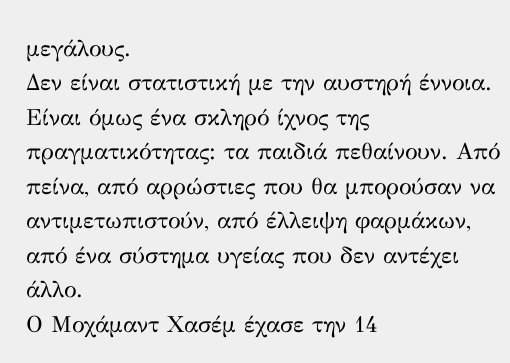μεγάλους.
Δεν είναι στατιστική με την αυστηρή έννοια. Είναι όμως ένα σκληρό ίχνος της πραγματικότητας: τα παιδιά πεθαίνουν. Από πείνα, από αρρώστιες που θα μπορούσαν να αντιμετωπιστούν, από έλλειψη φαρμάκων, από ένα σύστημα υγείας που δεν αντέχει άλλο.
Ο Μοχάμαντ Χασέμ έχασε την 14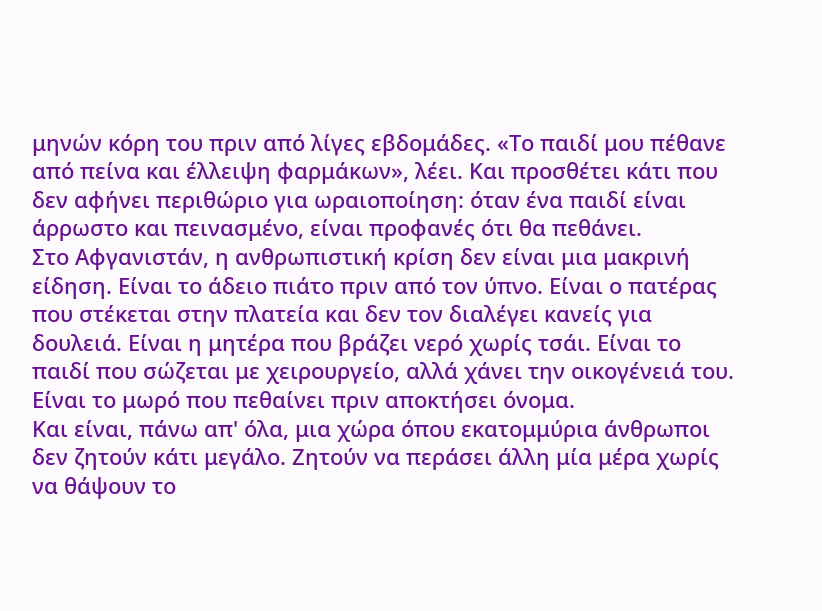μηνών κόρη του πριν από λίγες εβδομάδες. «Το παιδί μου πέθανε από πείνα και έλλειψη φαρμάκων», λέει. Και προσθέτει κάτι που δεν αφήνει περιθώριο για ωραιοποίηση: όταν ένα παιδί είναι άρρωστο και πεινασμένο, είναι προφανές ότι θα πεθάνει.
Στο Αφγανιστάν, η ανθρωπιστική κρίση δεν είναι μια μακρινή είδηση. Είναι το άδειο πιάτο πριν από τον ύπνο. Είναι ο πατέρας που στέκεται στην πλατεία και δεν τον διαλέγει κανείς για δουλειά. Είναι η μητέρα που βράζει νερό χωρίς τσάι. Είναι το παιδί που σώζεται με χειρουργείο, αλλά χάνει την οικογένειά του. Είναι το μωρό που πεθαίνει πριν αποκτήσει όνομα.
Και είναι, πάνω απ' όλα, μια χώρα όπου εκατομμύρια άνθρωποι δεν ζητούν κάτι μεγάλο. Ζητούν να περάσει άλλη μία μέρα χωρίς να θάψουν το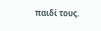παιδί τους.